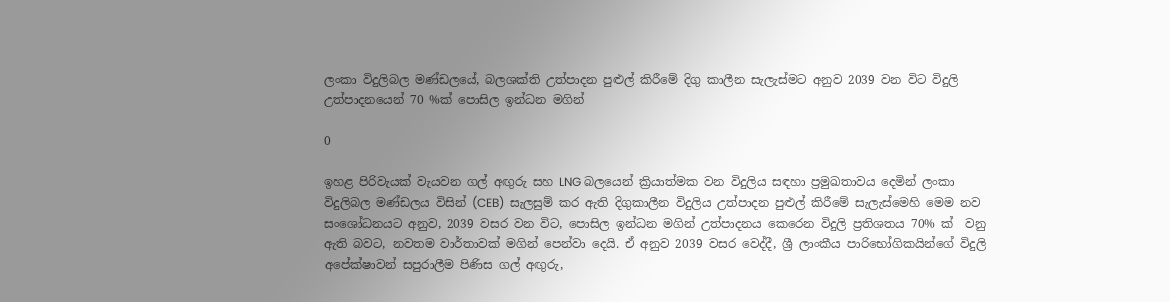ලංකා විදුලිබල මණ්ඩලයේ, බලශක්ති උත්පාදන පුළුල් කිරීමේ දිගු කාලීන සැලැස්මට අනුව 2039 වන විට විදුලි උත්පාදනයෙන් 70 %ක් පොසිල ඉන්ධන මගින්

0

ඉහළ පිරිවැයක් වැයවන ගල් අඟුරු සහ LNG බලයෙන් ක්‍රියාත්මක වන විදුලිය සඳහා ප්‍රමුඛතාවය දෙමින් ලංකා විදුලිබල මණ්ඩලය විසින් (CEB)  සැලසුම් කර ඇති දිගුකාලීන විදුලිය උත්පාදන පුළුල් කිරීමේ සැලැස්මෙහි මෙම නව සංශෝධනයට අනුව, 2039 වසර වන විට, පොසිල ඉන්ධන මගින් උත්පාදනය කෙරෙන විදුලි ප්‍රතිශතය 70% ක්  වනු ඇති බවට, නවතම වාර්තාවක් මගින් පෙන්වා දෙයි. ඒ අනුව 2039 වසර වෙද්දී, ශ්‍රී ලාංකීය පාරිභෝගිකයින්ගේ විදුලි අපේක්ෂාවන් සපුරාලීම පිණිස ගල් අඟුරු,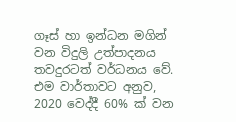ගෑස් හා ඉන්ධන මගින් වන විදුලි උත්පාදනය තවදුරටත් වර්ධනය වේ. එම වාර්තාවට අනුව, 2020 වෙද්දී 60% ක් වන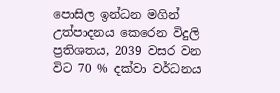පොසිල ඉන්ධන මගින් උත්පාදනය කෙරෙන විදුලි ප්‍රතිශතය, 2039 වසර වන විට 70 % දක්වා වර්ධනය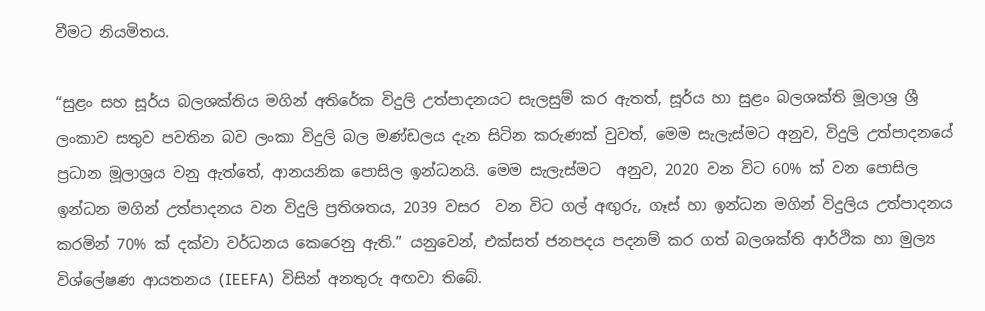වීමට නියමිතය.

“සුළං සහ සූර්ය බලශක්තිය මගින් අතිරේක විදුලි උත්පාදනයට සැලසුම් කර ඇතත්, සූර්ය හා සුළං බලශක්ති මූලාශ්‍ර ශ්‍රී ලංකාව සතුව පවතින බව ලංකා විදුලි බල මණ්ඩලය දැන සිටින කරුණක් වුවත්, මෙම සැලැස්මට අනුව, විදුලි උත්පාදනයේ ප්‍රධාන මූලාශ්‍රය වනු ඇත්තේ, ආනයනික පොසිල ඉන්ධනයි. මෙම සැලැස්මට  අනුව, 2020 වන විට 60% ක් වන පොසිල ඉන්ධන මගින් උත්පාදනය වන විදුලි ප්‍රතිශතය, 2039 වසර  වන විට ගල් අඟුරු, ගෑස් හා ඉන්ධන මගින් විදුලිය උත්පාදනය කරමින් 70% ක් දක්වා වර්ධනය කෙරෙනු ඇති.” යනුවෙන්, එක්සත් ජනපදය පදනම් කර ගත් බලශක්ති ආර්ථික හා මුල්‍ය විශ්ලේෂණ ආයතනය (IEEFA)  විසින් අනතුරු අඟවා තිබේ.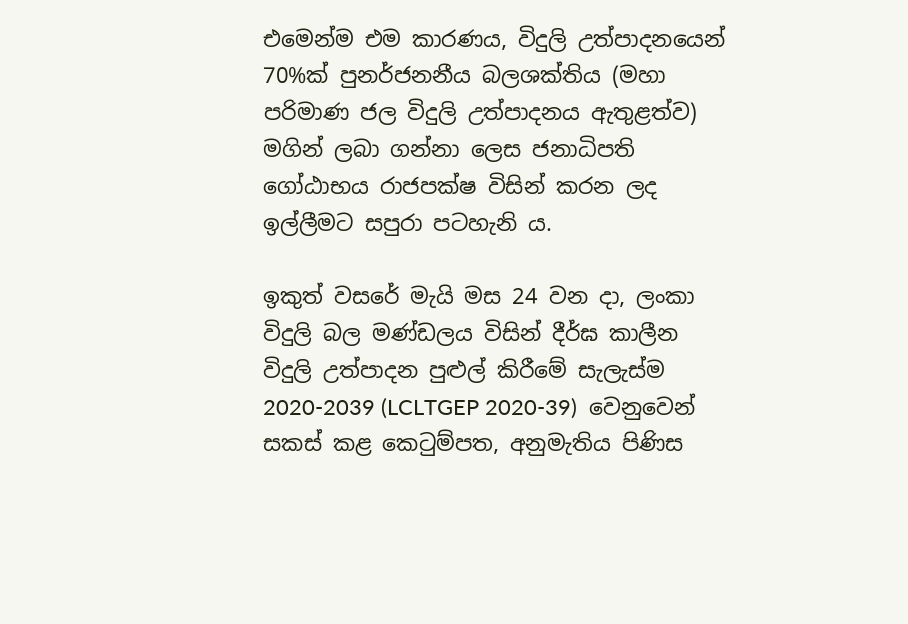එමෙන්ම එම කාරණය, විදුලි උත්පාදනයෙන් 70%ක් පුනර්ජනනීය බලශක්තිය (මහා පරිමාණ ජල විදුලි උත්පාදනය ඇතුළත්ව) මගින් ලබා ගන්නා ලෙස ජනාධිපති ගෝඨාභය රාජපක්ෂ විසින් කරන ලද ඉල්ලීමට සපුරා පටහැනි ය.

ඉකුත් වසරේ මැයි මස 24 වන දා, ලංකා විදුලි බල මණ්ඩලය විසින් දීර්ඝ කාලීන විදුලි උත්පාදන පුළුල් කිරීමේ සැලැස්ම 2020-2039 (LCLTGEP 2020-39)  වෙනුවෙන් සකස් කළ කෙටුම්පත, අනුමැතිය පිණිස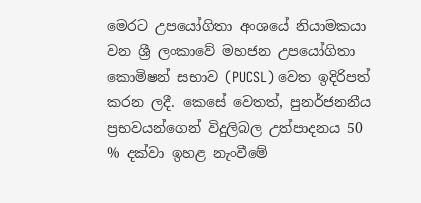මෙරට උපයෝගිතා අංශයේ නියාමකයා වන ශ්‍රී ලංකාවේ මහජන උපයෝගිතා කොමිෂන් සභාව (PUCSL) වෙත ඉදිරිපත් කරන ලදී. කෙසේ වෙතත්, පුනර්ජනනීය ප්‍රභවයන්ගෙන් විදුලිබල උත්පාදනය 50 % දක්වා ඉහළ නැංවීමේ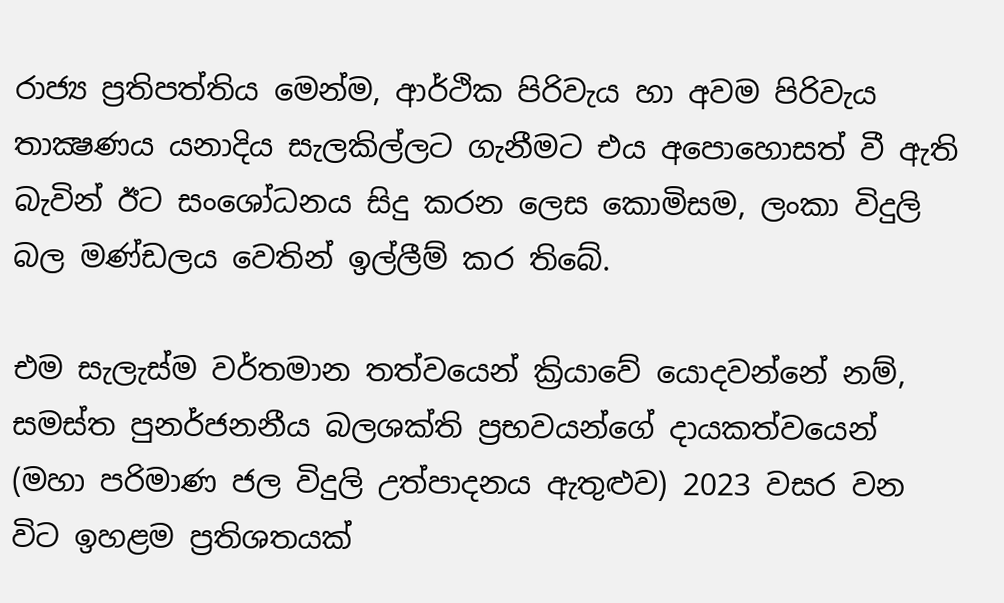රාජ්‍ය ප්‍රතිපත්තිය මෙන්ම, ආර්ථික පිරිවැය හා අවම පිරිවැය තාක්‍ෂණය යනාදිය සැලකිල්ලට ගැනීමට එය අපොහොසත් වී ඇති බැවින් ඊට සංශෝධනය සිදු කරන ලෙස කොමිසම, ලංකා විදුලි බල මණ්ඩලය වෙතින් ඉල්ලීම් කර තිබේ.

එම සැලැස්ම වර්තමාන තත්වයෙන් ක්‍රියාවේ යොදවන්නේ නම්, සමස්ත පුනර්ජනනීය බලශක්ති ප්‍රභවයන්ගේ දායකත්වයෙන් (මහා පරිමාණ ජල විදුලි උත්පාදනය ඇතුළුව) 2023 වසර වන විට ඉහළම ප්‍රතිශතයක්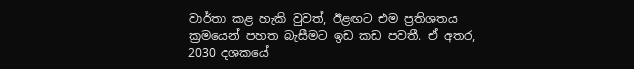වාර්තා කළ හැකි වුවත්, ඊළඟට එම ප්‍රතිශතය ක්‍රමයෙන් පහත බැසීමට ඉඩ කඩ පවතී. ඒ අතර, 2030 දශකයේ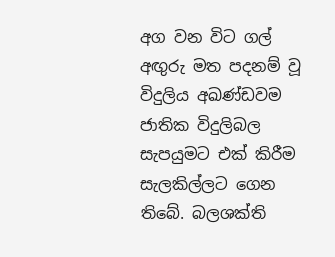අග වන විට ගල් අඟුරු මත පදනම් වූ විදුලිය අඛණ්ඩවම ජාතික විදුලිබල සැපයුමට එක් කිරීම සැලකිල්ලට ගෙන තිබේ. බලශක්ති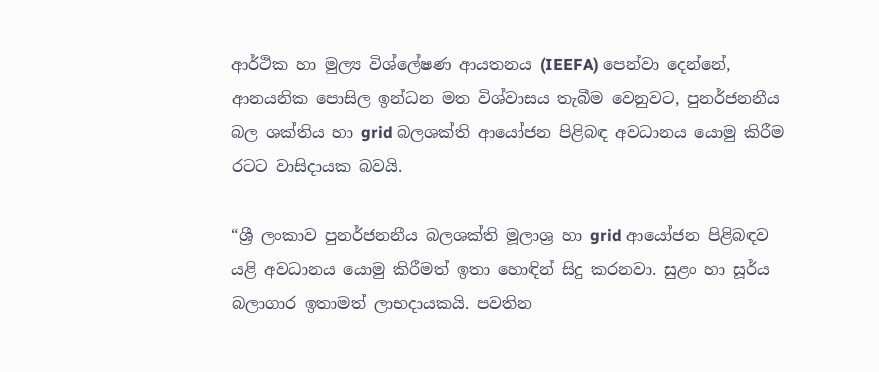ආර්ථික හා මුල්‍ය විශ්ලේෂණ ආයතනය (IEEFA) පෙන්වා දෙන්නේ, ආනයනික පොසිල ඉන්ධන මත විශ්වාසය තැබීම වෙනුවට, පුනර්ජනනීය බල ශක්තිය හා grid බලශක්ති ආයෝජන පිළිබඳ අවධානය යොමු කිරීම රටට වාසිදායක බවයි.

“ශ්‍රී ලංකාව පුනර්ජනනීය බලශක්ති මූලාශ්‍ර හා grid ආයෝජන පිළිබඳව යළි අවධානය යොමු කිරීමත් ඉතා හොඳින් සිදු කරනවා. සුළං හා සූර්ය බලාගාර ඉතාමත් ලාභදායකයි. පවතින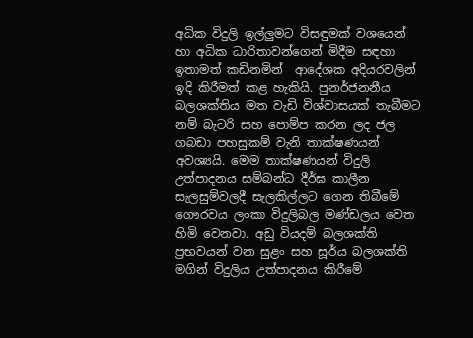අධික විදුලි ඉල්ලුමට විසඳුමක් වශයෙන්  හා අධික ධාරිතාවන්ගෙන් මිදීම සඳහා  ඉතාමත් කඩිනමින්  ආදේශක අදියරවලින් ඉදි කිරීමත් කළ හැකියි. පුනර්ජනනීය බලශක්තිය මත වැඩි විශ්වාසයක් තැබීමට නම් බැටරි සහ පොම්ප කරන ලද ජල ගබඩා පහසුකම් වැනි තාක්ෂණයන් අවශ්‍යයි. මෙම තාක්ෂණයන් විදුලි උත්පාදනය සම්බන්ධ දීර්ඝ කාලීන සැලසුම්වලදී සැලකිල්ලට ගෙන තිබීමේ ගෞරවය ලංකා විදුලිබල මණ්ඩලය වෙත හිමි වෙනවා. අඩු වියදම් බලශක්ති ප්‍රභවයන් වන සුළං සහ සූර්ය බලශක්ති මගින් විදුලිය උත්පාදනය කිරීමේ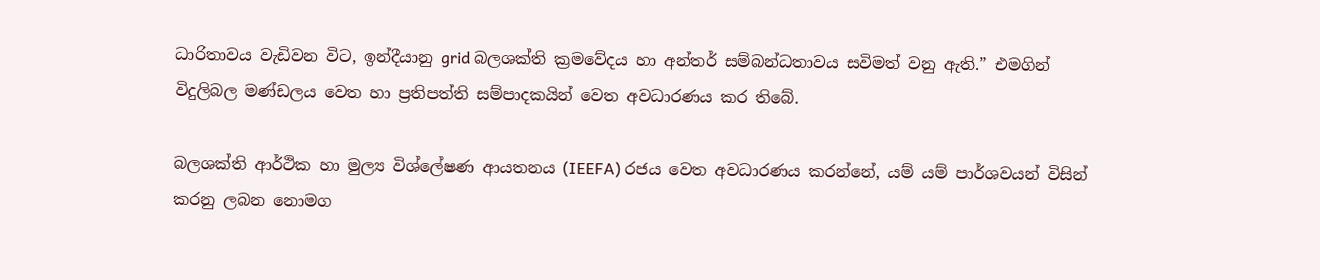ධාරිතාවය වැඩිවන විට, ඉන්දීයානු grid බලශක්ති ක්‍රමවේදය හා අන්තර් සම්බන්ධතාවය සවිමත් වනු ඇති.” එමගින් විදුලිබල මණ්ඩලය වෙත හා ප්‍රතිපත්ති සම්පාදකයින් වෙත අවධාරණය කර තිබේ.

බලශක්ති ආර්ථික හා මුල්‍ය විශ්ලේෂණ ආයතනය (IEEFA) රජය වෙත අවධාරණය කරන්නේ, යම් යම් පාර්ශවයන් විසින් කරනු ලබන නොමග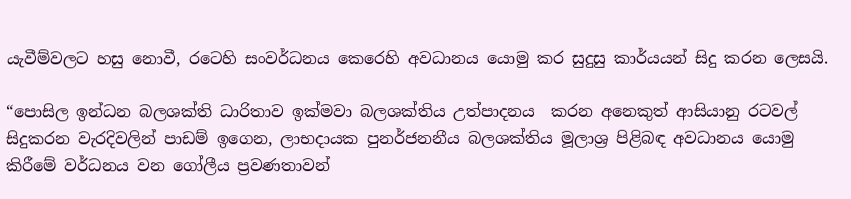යැවීම්වලට හසු නොවී, රටෙහි සංවර්ධනය කෙරෙහි අවධානය යොමු කර සුදුසු කාර්යයන් සිදු කරන ලෙසයි.

“පොසිල ඉන්ධන බලශක්ති ධාරිතාව ඉක්මවා බලශක්තිය උත්පාදනය  කරන අනෙකුත් ආසියානු රටවල් සිදුකරන වැරදිවලින් පාඩම් ඉගෙන, ලාභදායක පුනර්ජනනීය බලශක්තිය මූලාශ්‍ර පිළිබඳ අවධානය යොමු කිරීමේ වර්ධනය වන ගෝලීය ප්‍රවණතාවන්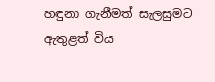හඳුනා ගැනීමත් සැලසුමට ඇතුළත් විය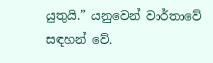යුතුයි.” යනුවෙන් වාර්තාවේ සඳහන් වේ.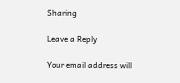Sharing

Leave a Reply

Your email address will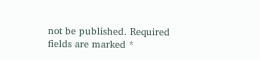not be published. Required fields are marked *